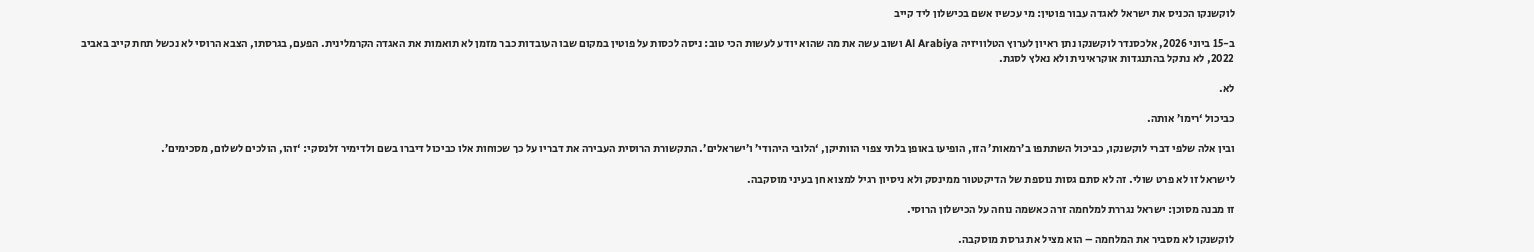לוקשנקו הכניס את ישראל לאגדה עבור פוטין: מי עכשיו אשם בכישלון ליד קייב

ב-15 ביוני 2026, אלכסנדר לוקשנקו נתן ראיון לערוץ הטלוויזיה Al Arabiya ושוב עשה את מה שהוא יודע לעשות הכי טוב: ניסה לכסות על פוטין במקום שבו העובדות כבר מזמן לא תואמות את האגדה הקרמלינית. הפעם, בגרסתו, הצבא הרוסי לא נכשל תחת קייב באביב 2022, לא נתקל בהתנגדות אוקראינית ולא נאלץ לסגת.

לא.

כביכול ‘רימו’ אותה.

ובין אלה שלפי דברי לוקשנקו, כביכול השתתפו ב’רמאות’ הזו, הופיעו באופן בלתי צפוי הוותיקן, ‘הלובי היהודי’ ו’ישראלים’. התקשורת הרוסית העבירה את דבריו על כך שכוחות אלו כביכול דיברו בשם ולדימיר זלנסקי: ‘זהו, הולכים לשלום, מסכימים’.

לישראל זו לא פרט שולי. זה לא סתם גסות נוספת של הדיקטטור ממינסק ולא ניסיון רגיל למצוא חן בעיני מוסקבה.

זו מבנה מסוכן: ישראל נגררת למלחמה זרה כאשמה נוחה על הכישלון הרוסי.

לוקשנקו לא מסביר את המלחמה – הוא מציל את גרסת מוסקבה.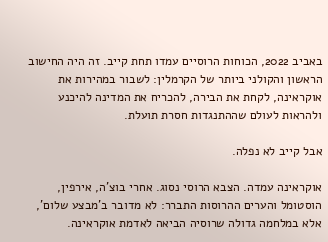באביב 2022, הכוחות הרוסיים עמדו תחת קייב. זה היה החישוב הראשון והקולני ביותר של הקרמלין: לשבור במהירות את אוקראינה, לקחת את הבירה, להכריח את המדינה להיכנע ולהראות לעולם שההתנגדות חסרת תועלת.

אבל קייב לא נפלה.

אוקראינה עמדה. הצבא הרוסי נסוג. אחרי בוצ’ה, אירפין, הוסטומל והערים ההרוסות התברר: לא מדובר ב’מבצע שלום’, אלא במלחמה גדולה שרוסיה הביאה לאדמת אוקראינה.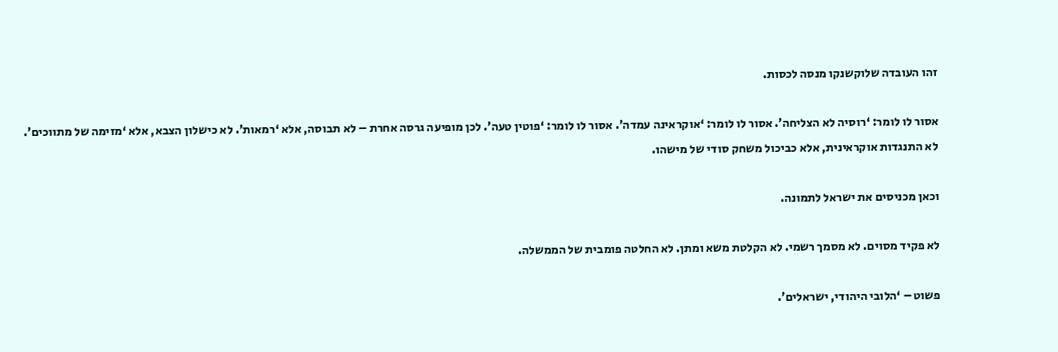זהו העובדה שלוקשנקו מנסה לכסות.

אסור לו לומר: ‘רוסיה לא הצליחה’. אסור לו לומר: ‘אוקראינה עמדה’. אסור לו לומר: ‘פוטין טעה’. לכן מופיעה גרסה אחרת – לא תבוסה, אלא ‘רמאות’. לא כישלון הצבא, אלא ‘מזימה של מתווכים’. לא התנגדות אוקראינית, אלא כביכול משחק סודי של מישהו.

וכאן מכניסים את ישראל לתמונה.

לא פקיד מסוים. לא מסמך רשמי. לא הקלטת משא ומתן. לא החלטה פומבית של הממשלה.

פשוט – ‘הלובי היהודי, ישראלים’.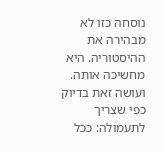נוסחה כזו לא מבהירה את ההיסטוריה. היא מחשיכה אותה. ועושה זאת בדיוק כפי שצריך לתעמולה: ככל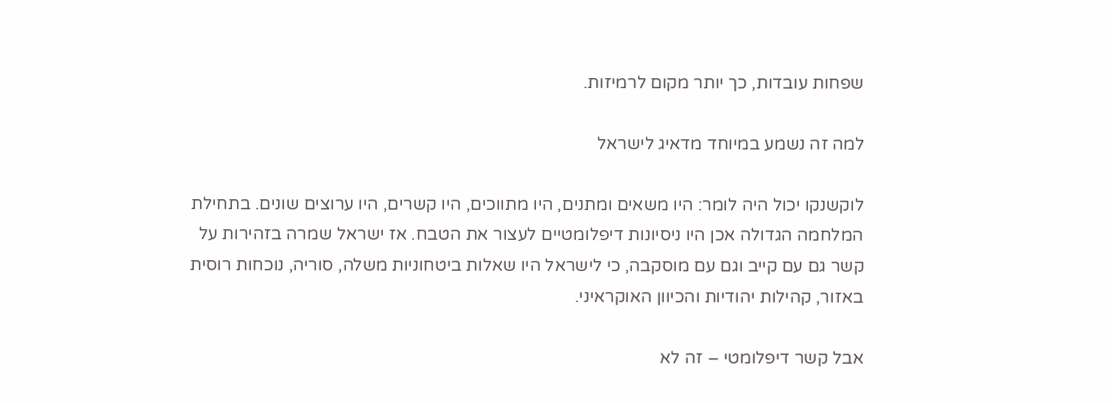שפחות עובדות, כך יותר מקום לרמיזות.

למה זה נשמע במיוחד מדאיג לישראל

לוקשנקו יכול היה לומר: היו משאים ומתנים, היו מתווכים, היו קשרים, היו ערוצים שונים. בתחילת המלחמה הגדולה אכן היו ניסיונות דיפלומטיים לעצור את הטבח. אז ישראל שמרה בזהירות על קשר גם עם קייב וגם עם מוסקבה, כי לישראל היו שאלות ביטחוניות משלה, סוריה, נוכחות רוסית באזור, קהילות יהודיות והכיוון האוקראיני.

אבל קשר דיפלומטי – זה לא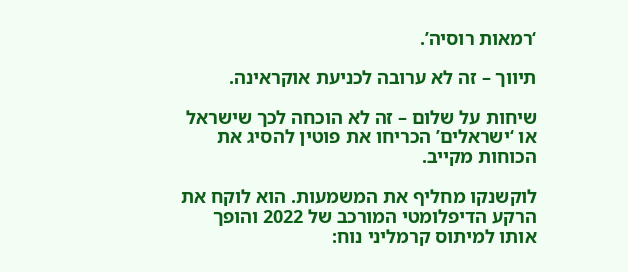‘רמאות רוסיה’.

תיווך – זה לא ערובה לכניעת אוקראינה.

שיחות על שלום – זה לא הוכחה לכך שישראל או ‘ישראלים’ הכריחו את פוטין להסיג את הכוחות מקייב.

לוקשנקו מחליף את המשמעות. הוא לוקח את הרקע הדיפלומטי המורכב של 2022 והופך אותו למיתוס קרמליני נוח: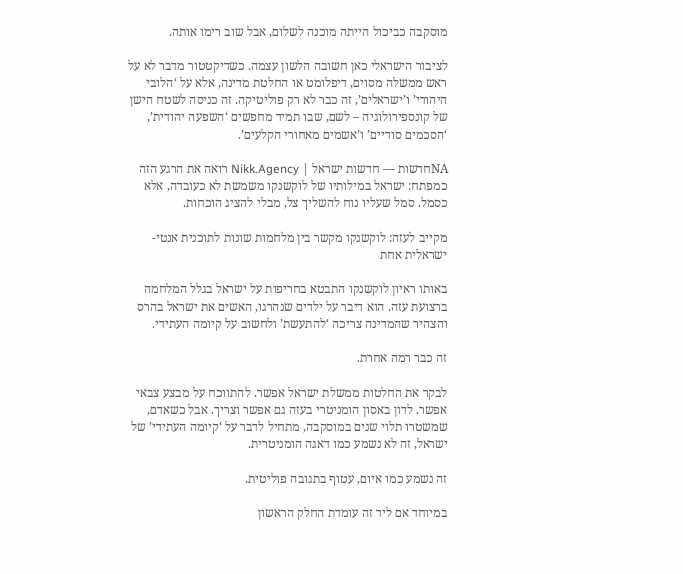מוסקבה כביכול הייתה מוכנה לשלום, אבל שוב רימו אותה.

לציבור הישראלי כאן חשובה הלשון עצמה. כשדיקטטור מדבר לא על ראש ממשלה מסוים, דיפלומט או החלטת מדינה, אלא על ‘הלובי היהודי’ ו’ישראלים’, זה כבר לא רק פוליטיקה. זה כניסה לשטח הישן של קונספירולוגיה – לשם, שבו תמיד מחפשים ‘השפעה יהודית’, ‘הסכמים סודיים’ ו’אשמים מאחורי הקלעים’.

NAחדשות — חדשות ישראל | Nikk.Agency רואה את הרגע הזה כמפתח: ישראל במילותיו של לוקשנקו משמשת לא כעובדה, אלא כסמל. סמל שעליו נוח להשליך צל, מבלי להציג הוכחות.

מקייב לעזה: לוקשנקו מקשר בין מלחמות שונות לתוכנית אנטי-ישראלית אחת

באותו ראיון לוקשנקו התבטא בחריפות על ישראל בגלל המלחמה ברצועת עזה. הוא דיבר על ילדים שנהרגו, האשים את ישראל בהרס והצהיר שהמדינה צריכה ‘להתעשת’ ולחשוב על קיומה העתידי.

זה כבר רמה אחרת.

לבקר את החלטות ממשלת ישראל אפשר. להתווכח על מבצע צבאי אפשר. לדון באסון הומניטרי בעזה גם אפשר וצריך. אבל כשאדם, שמשטרו תלוי שנים במוסקבה, מתחיל לדבר על ‘קיומה העתידי’ של ישראל, זה לא נשמע כמו דאגה הומניטרית.

זה נשמע כמו איום, עטוף בתגובה פוליטית.

במיוחד אם ליד זה עומדת החלק הראשון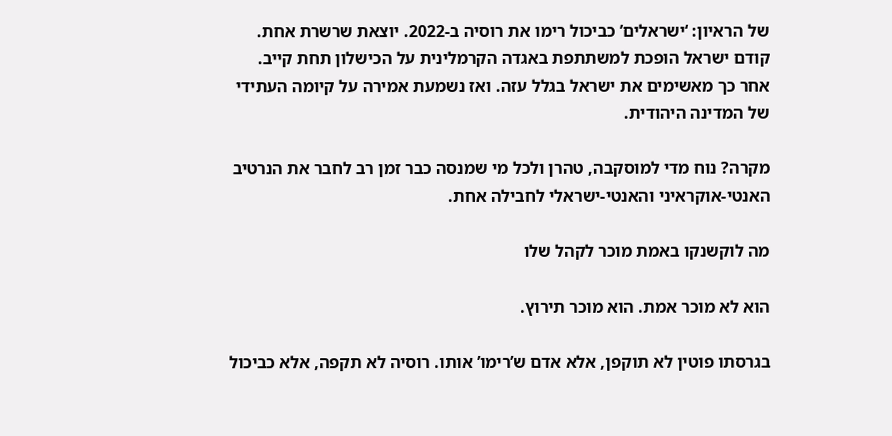של הראיון: ‘ישראלים’ כביכול רימו את רוסיה ב-2022. יוצאת שרשרת אחת. קודם ישראל הופכת למשתתפת באגדה הקרמלינית על הכישלון תחת קייב. אחר כך מאשימים את ישראל בגלל עזה. ואז נשמעת אמירה על קיומה העתידי של המדינה היהודית.

מקרה? נוח מדי למוסקבה, טהרן ולכל מי שמנסה כבר זמן רב לחבר את הנרטיב האנטי-אוקראיני והאנטי-ישראלי לחבילה אחת.

מה לוקשנקו באמת מוכר לקהל שלו

הוא לא מוכר אמת. הוא מוכר תירוץ.

בגרסתו פוטין לא תוקפן, אלא אדם ש’רימו’ אותו. רוסיה לא תקפה, אלא כביכול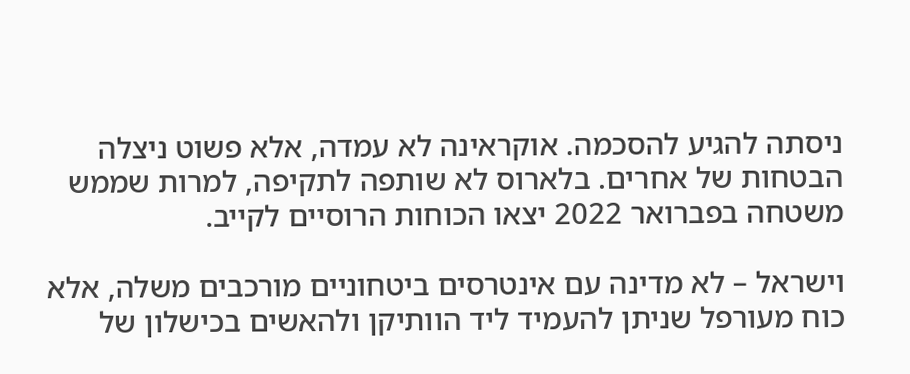ניסתה להגיע להסכמה. אוקראינה לא עמדה, אלא פשוט ניצלה הבטחות של אחרים. בלארוס לא שותפה לתקיפה, למרות שממש משטחה בפברואר 2022 יצאו הכוחות הרוסיים לקייב.

וישראל – לא מדינה עם אינטרסים ביטחוניים מורכבים משלה, אלא כוח מעורפל שניתן להעמיד ליד הוותיקן ולהאשים בכישלון של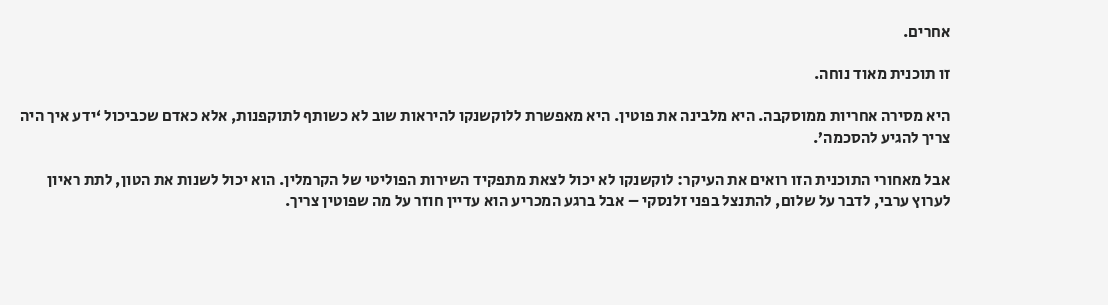אחרים.

זו תוכנית מאוד נוחה.

היא מסירה אחריות ממוסקבה. היא מלבינה את פוטין. היא מאפשרת ללוקשנקו להיראות שוב לא כשותף לתוקפנות, אלא כאדם שכביכול ‘ידע איך היה צריך להגיע להסכמה’.

אבל מאחורי התוכנית הזו רואים את העיקר: לוקשנקו לא יכול לצאת מתפקיד השירות הפוליטי של הקרמלין. הוא יכול לשנות את הטון, לתת ראיון לערוץ ערבי, לדבר על שלום, להתנצל בפני זלנסקי – אבל ברגע המכריע הוא עדיין חוזר על מה שפוטין צריך.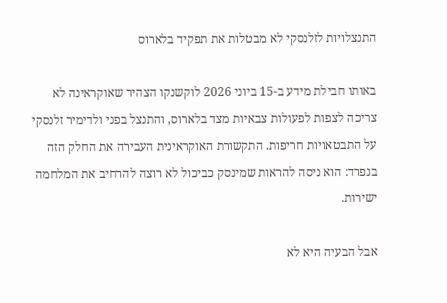התנצלויות לזלנסקי לא מבטלות את תפקיד בלארוס

באותו חבילת מידע ב-15 ביוני 2026 לוקשנקו הצהיר שאוקראינה לא צריכה לצפות לפעולות צבאיות מצד בלארוס, והתנצל בפני ולדימיר זלנסקי על התבטאויות חריפות. התקשורת האוקראינית העבירה את החלק הזה בנפרד: הוא ניסה להראות שמינסק כביכול לא רוצה להרחיב את המלחמה ישירות.

אבל הבעיה היא לא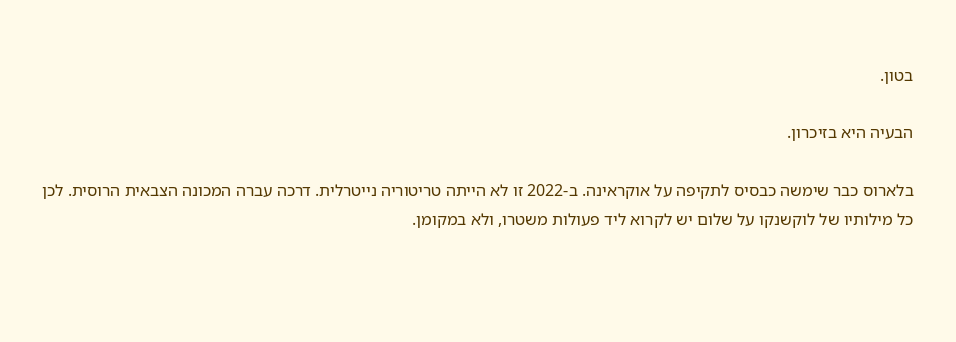בטון.

הבעיה היא בזיכרון.

בלארוס כבר שימשה כבסיס לתקיפה על אוקראינה. ב-2022 זו לא הייתה טריטוריה נייטרלית. דרכה עברה המכונה הצבאית הרוסית. לכן כל מילותיו של לוקשנקו על שלום יש לקרוא ליד פעולות משטרו, ולא במקומן.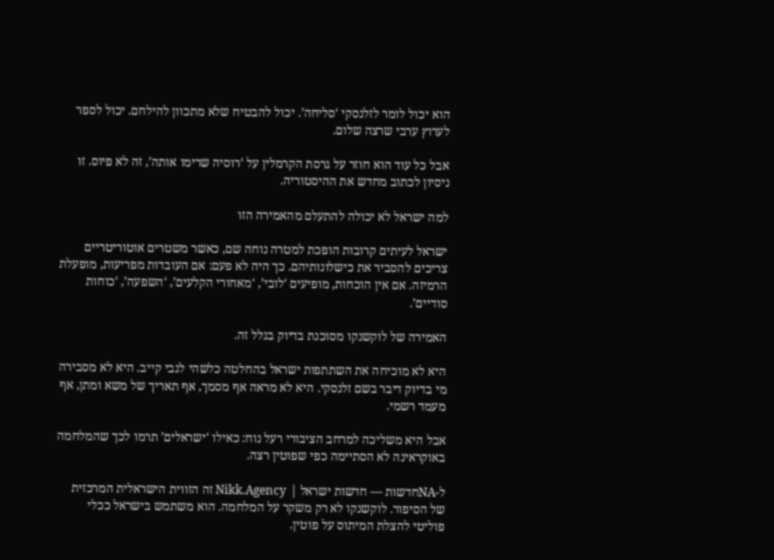הוא יכול לומר לזלנסקי ‘סליחה’. יכול להבטיח שלא מתכוון להילחם. יכול לספר לערוץ ערבי שרצה שלום.

אבל כל עוד הוא חוזר על גרסת הקרמלין על ‘רוסיה שרימו אותה’, זה לא פיוס. זו ניסיון לכתוב מחדש את ההיסטוריה.

למה ישראל לא יכולה להתעלם מהאמירה הזו

ישראל לעיתים קרובות הופכת למטרה נוחה שם, כאשר משטרים אוטוריטריים צריכים להסביר את כישלונותיהם. כך היה לא פעם: אם העובדות מפריעות, מופעלת הרמיזה. אם אין הוכחות, מופיעים ‘לובי’, ‘מאחורי הקלעים’, ‘השפעה’, ‘כוחות סודיים’.

האמירה של לוקשנקו מסוכנת בדיוק בגלל זה.

היא לא מוכיחה את השתתפות ישראל בהחלטה כלשהי לגבי קייב. היא לא מסבירה מי בדיוק דיבר בשם זלנסקי. היא לא מראה אף מסמך, אף תאריך של משא ומתן, אף מעמד רשמי.

אבל היא משליכה למרחב הציבורי רעל נוח: כאילו ‘ישראלים’ תרמו לכך שהמלחמה באוקראינה לא הסתיימה כפי שפוטין רצה.

ל-NAחדשות — חדשות ישראל | Nikk.Agency זה הזווית הישראלית המרכזית של הסיפור. לוקשנקו לא רק משקר על המלחמה. הוא משתמש בישראל ככלי פוליטי להצלת המיתוס על פוטין.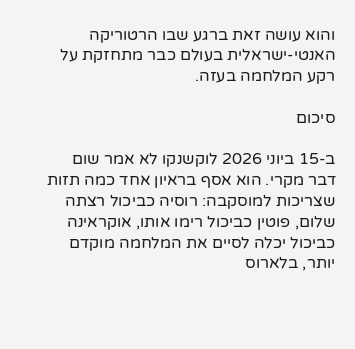והוא עושה זאת ברגע שבו הרטוריקה האנטי-ישראלית בעולם כבר מתחזקת על רקע המלחמה בעזה.

סיכום

ב-15 ביוני 2026 לוקשנקו לא אמר שום דבר מקרי. הוא אסף בראיון אחד כמה תזות שצריכות למוסקבה: רוסיה כביכול רצתה שלום, פוטין כביכול רימו אותו, אוקראינה כביכול יכלה לסיים את המלחמה מוקדם יותר, בלארוס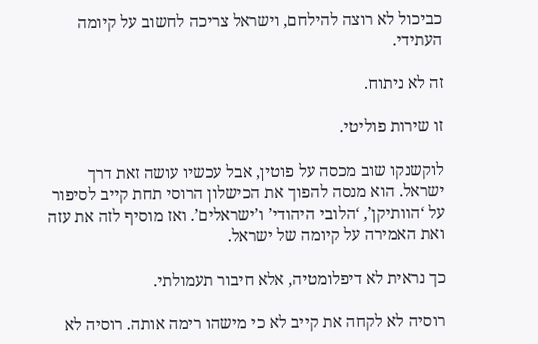כביכול לא רוצה להילחם, וישראל צריכה לחשוב על קיומה העתידי.

זה לא ניתוח.

זו שירות פוליטי.

לוקשנקו שוב מכסה על פוטין, אבל עכשיו עושה זאת דרך ישראל. הוא מנסה להפוך את הכישלון הרוסי תחת קייב לסיפור על ‘הוותיקן’, ‘הלובי היהודי’ ו’ישראלים’. ואז מוסיף לזה את עזה ואת האמירה על קיומה של ישראל.

כך נראית לא דיפלומטיה, אלא חיבור תעמולתי.

רוסיה לא לקחה את קייב לא כי מישהו רימה אותה. רוסיה לא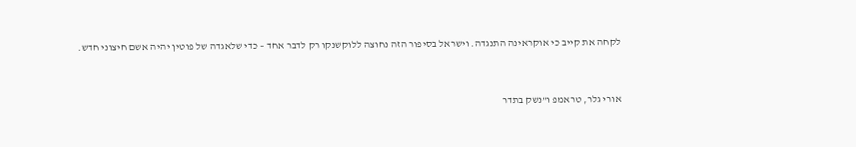לקחה את קייב כי אוקראינה התנגדה. וישראל בסיפור הזה נחוצה ללוקשנקו רק לדבר אחד – כדי שלאגדה של פוטין יהיה אשם חיצוני חדש.


אורי גלר, טראמפ ו”נשק בתדר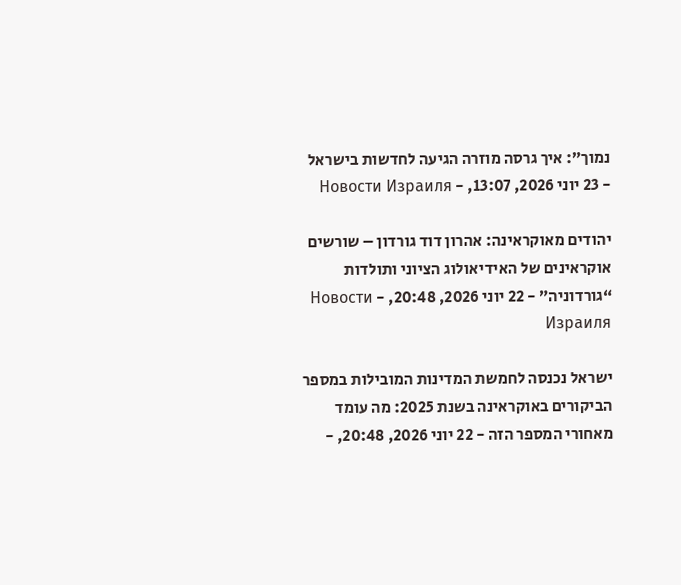נמוך”: איך גרסה מוזרה הגיעה לחדשות בישראל - 23 יוני 2026, 13:07, - Новости Израиля

יהודים מאוקראינה: אהרון דוד גורדון – שורשים אוקראינים של האידיאולוג הציוני ותולדות “גורדוניה” - 22 יוני 2026, 20:48, - Новости Израиля

ישראל נכנסה לחמשת המדינות המובילות במספר הביקורים באוקראינה בשנת 2025: מה עומד מאחורי המספר הזה - 22 יוני 2026, 20:48, -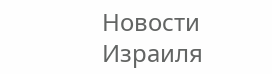Новости Израиля